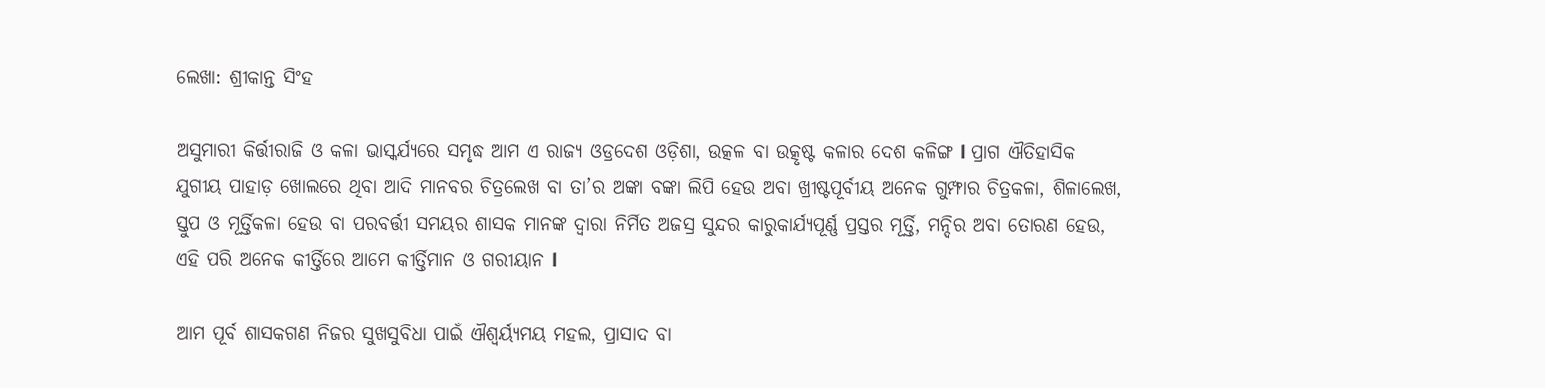ଲେଖା: ଶ୍ରୀକାନ୍ତ ସିଂହ

ଅସୁମାରୀ କିର୍ତ୍ତୀରାଜି ଓ କଳା ଭାସ୍କର୍ଯ୍ୟରେ ସମୃଦ୍ଧ ଆମ ଏ ରାଜ୍ୟ ଓଡ୍ରଦେଶ ଓଡ଼ିଶା, ଉତ୍କଳ ବା ଉତ୍କୃଷ୍ଟ କଳାର ଦେଶ କଳିଙ୍ଗ l ପ୍ରାଗ ଐତିହାସିକ ଯୁଗୀୟ ପାହାଡ଼ ଖୋଲରେ ଥିବା ଆଦି ମାନବର ଚିତ୍ରଲେଖ ବା ତା’ର ଅଙ୍କା ବଙ୍କା ଲିପି ହେଉ ଅବା ଖ୍ରୀଷ୍ଟପୂର୍ବୀୟ ଅନେକ ଗୁମ୍ଫାର ଚିତ୍ରକଳା, ଶିଳାଲେଖ, ସ୍ତୁପ ଓ ମୂର୍ତ୍ତିକଳା ହେଉ ବା ପରବର୍ତ୍ତୀ ସମୟର ଶାସକ ମାନଙ୍କ ଦ୍ୱାରା ନିର୍ମିତ ଅଜସ୍ର ସୁନ୍ଦର କାରୁକାର୍ଯ୍ୟପୂର୍ଣ୍ଣ ପ୍ରସ୍ତର ମୂର୍ତ୍ତି, ମନ୍ଦିର ଅବା ତୋରଣ ହେଉ, ଏହି ପରି ଅନେକ କୀର୍ତ୍ତିରେ ଆମେ କୀର୍ତ୍ତିମାନ ଓ ଗରୀୟାନ l

ଆମ ପୂର୍ବ ଶାସକଗଣ ନିଜର ସୁଖସୁବିଧା ପାଇଁ ଐଶ୍ବର୍ୟ୍ଯମୟ ମହଲ, ପ୍ରାସାଦ ବା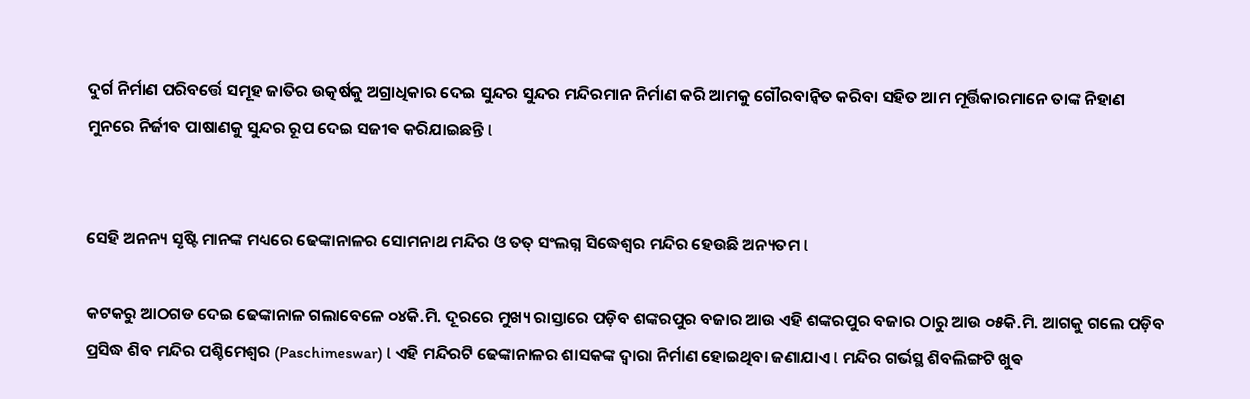ଦୁର୍ଗ ନିର୍ମାଣ ପରିବର୍ତ୍ତେ ସମୂହ ଜାତିର ଉତ୍କର୍ଷକୁ ଅଗ୍ରାଧିକାର ଦେଇ ସୁନ୍ଦର ସୁନ୍ଦର ମନ୍ଦିରମାନ ନିର୍ମାଣ କରି ଆମକୁ ଗୌରବାନ୍ୱିତ କରିବା ସହିତ ଆମ ମୂର୍ତ୍ତିକାରମାନେ ତାଙ୍କ ନିହାଣ ମୁନରେ ନିର୍ଜୀବ ପାଷାଣକୁ ସୁନ୍ଦର ରୂପ ଦେଇ ସଜୀଵ କରିଯାଇଛନ୍ତି l


ସେହି ଅନନ୍ୟ ସୃଷ୍ଟି ମାନଙ୍କ ମଧ୍ୟରେ ଢେଙ୍କାନାଳର ସୋମନାଥ ମନ୍ଦିର ଓ ତତ୍ ସଂଲଗ୍ନ ସିଦ୍ଧେଶ୍ଵର ମନ୍ଦିର ହେଉଛି ଅନ୍ୟତମ l

କଟକରୁ ଆଠଗଡ ଦେଇ ଢେଙ୍କାନାଳ ଗଲାବେଳେ ୦୪କି.ମି. ଦୂରରେ ମୁଖ୍ୟ ରାସ୍ତାରେ ପଡ଼ିବ ଶଙ୍କରପୁର ବଜାର ଆଉ ଏହି ଶଙ୍କରପୁର ବଜାର ଠାରୁ ଆଉ ୦୫କି.ମି. ଆଗକୁ ଗଲେ ପଡ଼ିବ ପ୍ରସିଦ୍ଧ ଶିବ ମନ୍ଦିର ପଶ୍ଚିମେଶ୍ବର (Paschimeswar) l ଏହି ମନ୍ଦିରଟି ଢେଙ୍କାନାଳର ଶାସକଙ୍କ ଦ୍ୱାରା ନିର୍ମାଣ ହୋଇଥିବା ଜଣାଯାଏ l ମନ୍ଦିର ଗର୍ଭସ୍ଥ ଶିବଲିଙ୍ଗଟି ଖୁଵ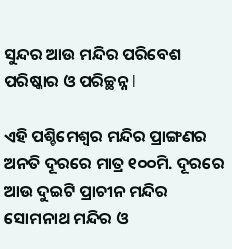ସୁନ୍ଦର ଆଉ ମନ୍ଦିର ପରିବେଶ ପରିଷ୍କାର ଓ ପରିଚ୍ଛନ୍ନ l

ଏହି ପଶ୍ଚିମେଶ୍ବର ମନ୍ଦିର ପ୍ରାଙ୍ଗଣର ଅନତି ଦୂରରେ ମାତ୍ର ୧୦୦ମି. ଦୂରରେ ଆଉ ଦୁଇଟି ପ୍ରାଚୀନ ମନ୍ଦିର ସୋମନାଥ ମନ୍ଦିର ଓ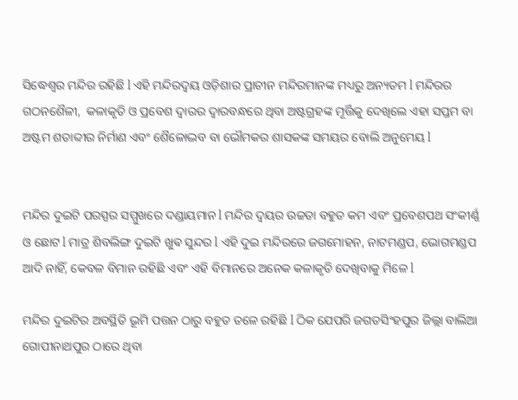ସିଦ୍ଧେଶ୍ଵର ମନ୍ଦିର ରହିଛି l ଏହି ମନ୍ଦିରଦ୍ଵୟ ଓଡ଼ିଶାର ପ୍ରାଚୀନ ମନ୍ଦିରମାନଙ୍କ ମଧ୍ୟରୁ ଅନ୍ୟତମ l ମନ୍ଦିରର ଗଠନଶୈଳୀ,  କଳାକୃତି ଓ ପ୍ରବେଶ ଦ୍ୱାରର ଦ୍ୱାରବନ୍ଧରେ ଥିବା ଅଷ୍ଟଗ୍ରହଙ୍କ ମୂର୍ତ୍ତିକୁ ଦେଖିଲେ ଏହା ସପ୍ତମ ବା ଅଷ୍ଟମ ଶତାବ୍ଦୀର ନିର୍ମାଣ ଏବଂ ଶୈଳୋଦ୍ଭବ ବା ଭୌମକର ଶାସକଙ୍କ ସମୟର ବୋଲି ଅନୁମେୟ l


ମନ୍ଦିର ଦୁଇଟି ପରସ୍ପର ସମ୍ମୁଖରେ ଦଣ୍ଡାୟମାନ l ମନ୍ଦିର ଦ୍ଵୟର ଉଚ୍ଚତା ବହୁତ କମ ଏବଂ ପ୍ରବେଶପଥ ସଂକୀର୍ଣ୍ଣ ଓ ଛୋଟ l ମାତ୍ର ଶିବଲିଙ୍ଗ ଦୁଇଟି ଖୁଵ ସୁନ୍ଦର l ଏହି ଦୁଇ ମନ୍ଦିରରେ ଜଗମୋହନ, ନାଟମଣ୍ଡପ, ଭୋଗମଣ୍ଡପ ଆଦି ନାହିଁ, କେବଳ ବିମାନ ରହିଛି ଏବଂ ଏହି ବିମାନରେ ଅନେକ କଳାକୃତି ଦେଖିବାକୁ ମିଳେ l

ମନ୍ଦିର ଦୁଇଟିର ଅବସ୍ଥିତି ଭୂମି ପତ୍ତନ ଠାରୁ ବହୁତ ତଳେ ରହିଛି l ଠିକ ଯେପରି ଜଗତସିଂହପୁର ଜିଲ୍ଲା ବାଲିଆ ଗୋପୀନାଥପୁର ଠାରେ ଥିବା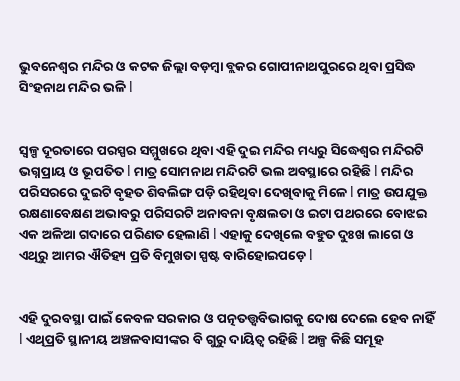ଭୁବନେଶ୍ୱର ମନ୍ଦିର ଓ କଟକ ଜିଲ୍ଲା ବଡ଼ମ୍ବା ବ୍ଲକର ଗୋପୀନାଥପୁରରେ ଥିବା ପ୍ରସିଦ୍ଧ ସିଂହନାଥ ମନ୍ଦିର ଭଳି l


ସ୍ୱଳ୍ପ ଦୂରତାରେ ପରସ୍ପର ସମ୍ମୁଖରେ ଥିବା ଏହି ଦୁଇ ମନ୍ଦିର ମଧ୍ୟରୁ ସିଦ୍ଧେଶ୍ଵର ମନ୍ଦିରଟି ଭଗ୍ନପ୍ରାୟ ଓ ଭୂପତିତ l ମାତ୍ର ସୋମନାଥ ମନ୍ଦିରଟି ଭଲ ଅବସ୍ଥାରେ ରହିଛି l ମନ୍ଦିର ପରିସରରେ ଦୁଇଟି ବୃହତ ଶିବଲିଙ୍ଗ ପଡ଼ି ରହିଥିବା ଦେଖିବାକୁ ମିଳେ l ମାତ୍ର ଉପଯୁକ୍ତ ରକ୍ଷଣାବେକ୍ଷଣ ଅଭାବରୁ ପରିସରଟି ଅନାବନା ବୃକ୍ଷଲତା ଓ ଇଟା ପଥରରେ ବୋଝଇ ଏକ ଅଳିଆ ଗଦାରେ ପରିଣତ ହେଲାଣି l ଏହାକୁ ଦେଖିଲେ ବହୁତ ଦୁଃଖ ଲାଗେ ଓ ଏଥିରୁ ଆମର ଐତିହ୍ୟ ପ୍ରତି ବିମୁଖତା ସ୍ପଷ୍ଟ ବାରିହୋଇପଡ଼େ l


ଏହି ଦୁରବସ୍ଥା ପାଇଁ କେବଳ ସରକାର ଓ ପତ୍ନତତ୍ତ୍ୱବିଭାଗକୁ ଦୋଷ ଦେଲେ ହେବ ନାହିଁ l ଏଥିପ୍ରତି ସ୍ଥାନୀୟ ଅଞ୍ଚଳବାସୀଙ୍କର ବି ଗୁରୁ ଦାୟିତ୍ୱ ରହିଛି l ଅଳ୍ପ କିଛି ସମୂହ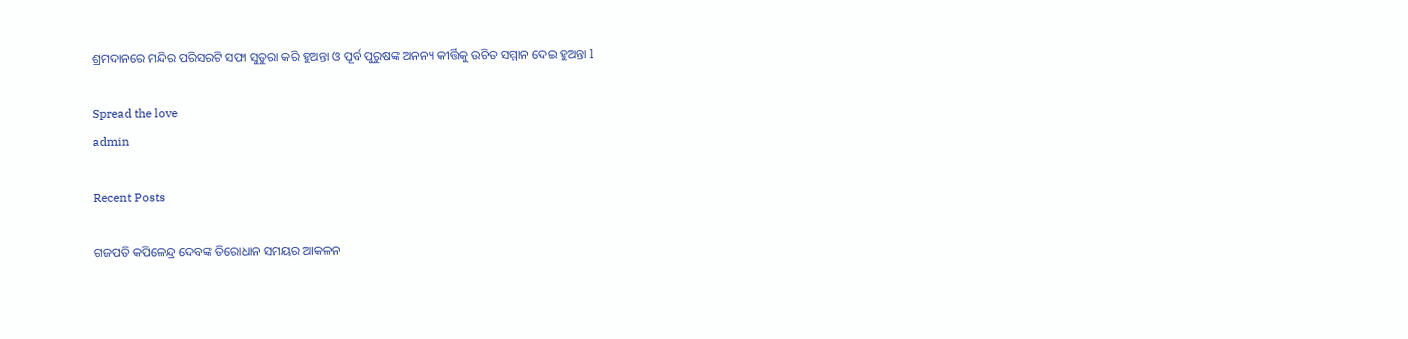ଶ୍ରମଦାନରେ ମନ୍ଦିର ପରିସରଟି ସଫା ସୁତୁରା କରି ହୁଅନ୍ତା ଓ ପୂର୍ବ ପୁରୁଷଙ୍କ ଅନନ୍ୟ କୀର୍ତ୍ତିକୁ ଉଚିତ ସମ୍ମାନ ଦେଇ ହୁଅନ୍ତା l

Spread the love
admin

Recent Posts

ଗଜପତି କପିଳେନ୍ଦ୍ର ଦେବଙ୍କ ତିରୋଧାନ ସମୟର ଆକଳନ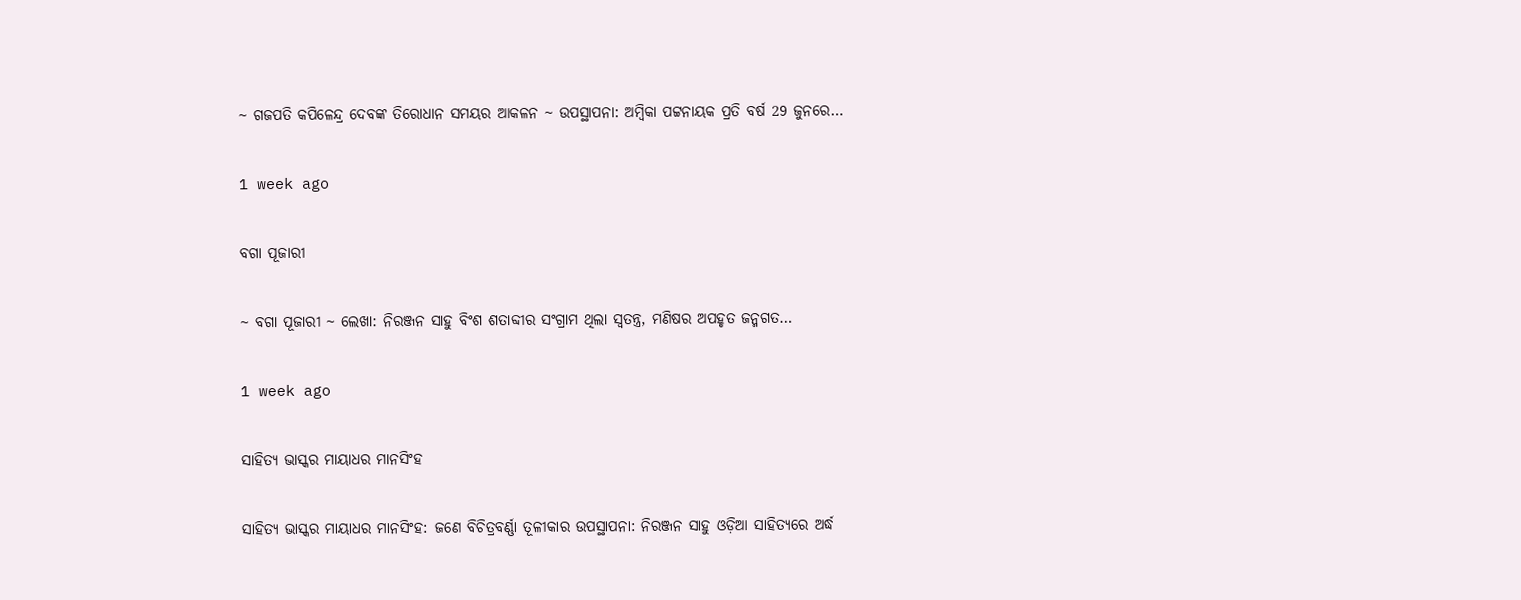~ ଗଜପତି କପିଳେନ୍ଦ୍ର ଦେବଙ୍କ ତିରୋଧାନ ସମୟର ଆକଳନ ~ ଉପସ୍ଥାପନା: ଅମ୍ବିକା ପଟ୍ଟନାୟକ ପ୍ରତି ବର୍ଷ 29 ଜୁନରେ…

1 week ago

ବଗା ପୂଜାରୀ

~ ବଗା ପୂଜାରୀ ~ ଲେଖା: ନିରଞ୍ଜନ ସାହୁ ବିଂଶ ଶତାବ୍ଦୀର ସଂଗ୍ରାମ ଥିଲା ସ୍ଵତନ୍ତ୍ର, ମଣିଷର ଅପହୃତ ଜନ୍ମଗତ…

1 week ago

ସାହିତ୍ୟ ଭାସ୍କର ମାୟାଧର ମାନସିଂହ

ସାହିତ୍ୟ ଭାସ୍କର ମାୟାଧର ମାନସିଂହ: ଜଣେ ବିଚିତ୍ରବର୍ଣ୍ଣା ତୂଳୀକାର ଉପସ୍ଥାପନା: ନିରଞ୍ଜନ ସାହୁ ଓଡ଼ିଆ ସାହିତ୍ୟରେ ଅର୍ଦ୍ଧ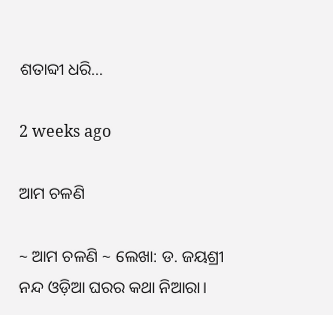ଶତାବ୍ଦୀ ଧରି…

2 weeks ago

ଆମ ଚଳଣି

~ ଆମ ଚଳଣି ~ ଲେଖା: ଡ. ଜୟଶ୍ରୀ ନନ୍ଦ ଓଡ଼ିଆ ଘରର କଥା ନିଆରା।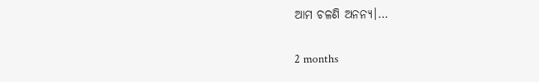ଆମ ଚଳଣି ଅନନ୍ୟ।…

2 months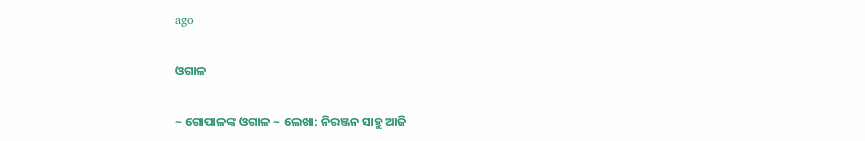ago

ଓଗାଳ

~ ଗୋପାଳଙ୍କ ଓଗାଳ ~ ଲେଖା: ନିରଞ୍ଜନ ସାହୁ ଆଜି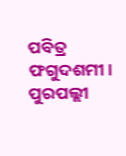ପବିତ୍ର ଫଗୁଦଶମୀ। ପୁରପଲ୍ଲୀ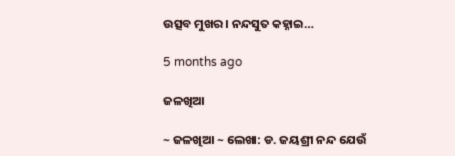ଉତ୍ସବ ମୁଖର। ନନ୍ଦସୁତ କହ୍ନାଇ…

5 months ago

ଜଳଖିଆ

~ ଜଳଖିଆ ~ ଲେଖା: ଡ. ଜୟଶ୍ରୀ ନନ୍ଦ ଯେଉଁ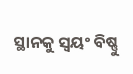ସ୍ଥାନକୁ ସ୍ବୟଂ ବିଷ୍ଣୁ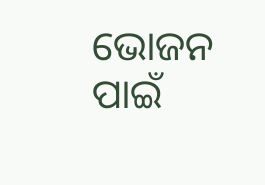ଭୋଜନ ପାଇଁ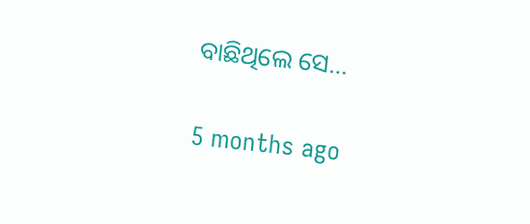ବାଛିଥିଲେ ସେ…

5 months ago